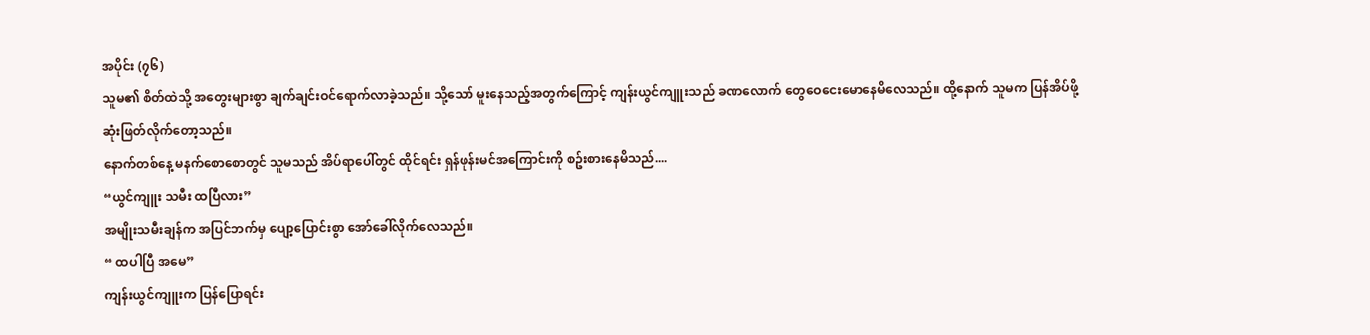အပိုင်း (၇၆)
သူမ၏ စိတ်ထဲသို့ အတွေးများစွာ ချက်ချင်းဝင်ရောက်လာခဲ့သည်။ သို့သော် မူးနေသည့်အတွက်ကြောင့် ကျန်းယွင်ကျူးသည် ခဏလောက် တွေဝေငေးမောနေမိလေသည်။ ထို့နောက် သူမက ပြန်အိပ်ဖို့ ဆုံးဖြတ်လိုက်တော့သည်။
နောက်တစ်နေ့ မနက်စောစောတွင် သူမသည် အိပ်ရာပေါ်တွင် ထိုင်ရင်း ရှန်ဖုန်းမင်အကြောင်းကို စဥ်းစားနေမိသည်....
“ယွင်ကျူး သမီး ထပြီလား”
အမျိုးသမီးချန်က အပြင်ဘက်မှ ပျော့ပြောင်းစွာ အော်ခေါ်လိုက်လေသည်။
“ ထပါပြီ အမေ”
ကျန်းယွင်ကျူးက ပြန်ပြောရင်း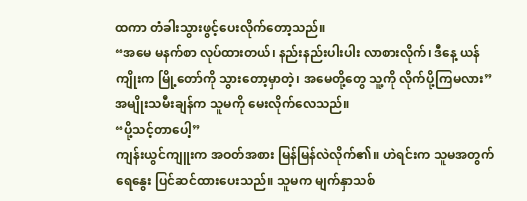ထကာ တံခါးသွားဖွင့်ပေးလိုက်တော့သည်။
“အမေ မနက်စာ လုပ်ထားတယ်၊ နည်းနည်းပါးပါး လာစားလိုက်၊ ဒီနေ့ ယန်ကျိုးက မြို့တော်ကို သွားတော့မှာတဲ့၊ အမေတို့တွေ သူ့ကို လိုက်ပို့ကြမလား” အမျိုးသမီးချန်က သူမကို မေးလိုက်လေသည်။
“ပို့သင့်တာပေါ့”
ကျန်းယွင်ကျူးက အဝတ်အစား မြန်မြန်လဲလိုက်၏။ ဟဲရင်းက သူမအတွက် ရေနွေး ပြင်ဆင်ထားပေးသည်။ သူမက မျက်နှာသစ်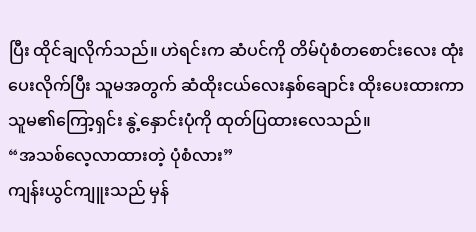ပြီး ထိုင်ချလိုက်သည်။ ဟဲရင်းက ဆံပင်ကို တိမ်ပုံစံတစောင်းလေး ထုံးပေးလိုက်ပြီး သူမအတွက် ဆံထိုးငယ်လေးနှစ်ချောင်း ထိုးပေးထားကာ သူမ၏ကြော့ရှင်း နွဲ့နှောင်းပုံကို ထုတ်ပြထားလေသည်။
“အသစ်လေ့လာထားတဲ့ ပုံစံလား”
ကျန်းယွင်ကျူးသည် မှန်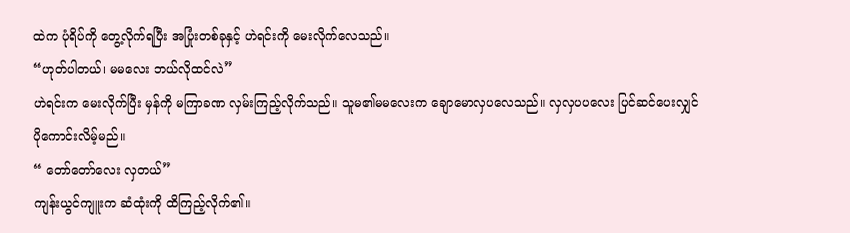ထဲက ပုံရိပ်ကို တွေ့လိုက်ရပြီး အပြုံးတစ်ခုနှင့် ဟဲရင်းကို မေးလိုက်လေသည်။
“ဟုတ်ပါတယ်၊ မမလေး ဘယ်လိုထင်လဲ”
ဟဲရင်းက မေးလိုက်ပြီး မှန်ကို မကြာခဏ လှမ်းကြည့်လိုက်သည်။ သူမ၏မမလေးက ချောမောလှပလေသည်။ လှလှပပလေး ပြင်ဆင်ပေးလျှင် ပိုကောင်းလိမ့်မည်။
“ တော်တော်လေး လှတယ်”
ကျန်းယွင်ကျူးက ဆံထုံးကို ထိကြည့်လိုက်၏။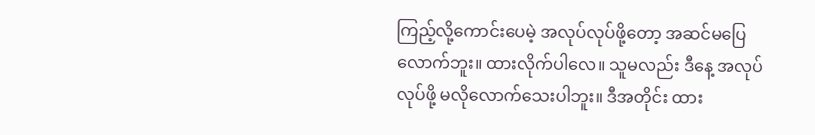ကြည့်လို့ကောင်းပေမဲ့ အလုပ်လုပ်ဖို့တော့ အဆင်မပြေလောက်ဘူး။ ထားလိုက်ပါလေ။ သူမလည်း ဒီနေ့ အလုပ်လုပ်ဖို့ မလိုလောက်သေးပါဘူး။ ဒီအတိုင်း ထား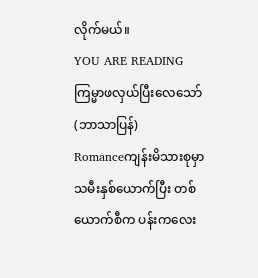လိုက်မယ်။
YOU ARE READING
ကြမ္မာဖလှယ်ပြီးလေသော် (ဘာသာပြန်)
Romanceကျန်းမိသားစုမှာ သမီးနှစ်ယောက်ပြီး တစ်ယောက်စီက ပန်းကလေး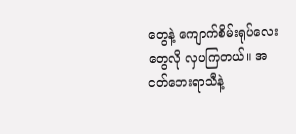တွေနဲ့ ကျောက်စိမ်းရုပ်လေးတွေလို လှပကြတယ်။ အငတ်ဘေးရာသီနဲ့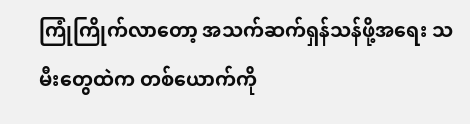ကြုံကြိုက်လာတော့ အသက်ဆက်ရှန်သန်ဖို့အရေး သမီးတွေထဲက တစ်ယောက်ကို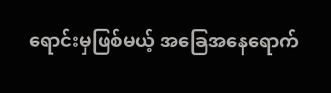ရောင်းမှဖြစ်မယ့် အခြေအနေရောက်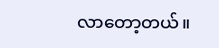လာတော့တယ်။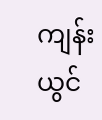ကျန်းယွင်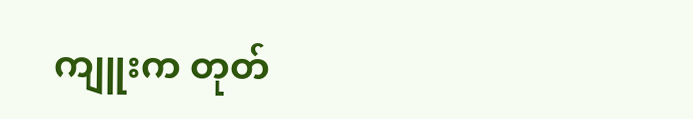ကျူးက တုတ်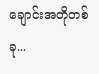ချောင်းအတိုတစ်ခု...